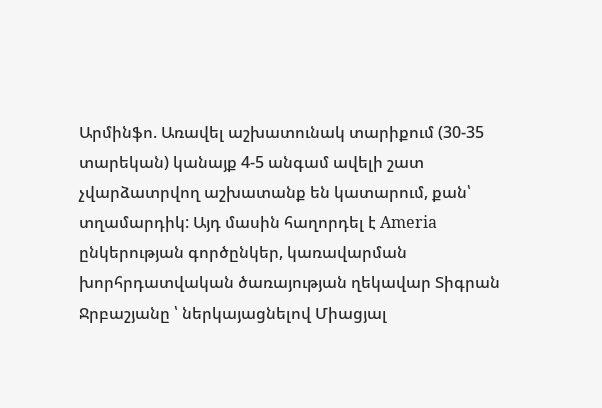Արմինֆո. Առավել աշխատունակ տարիքում (30-35 տարեկան) կանայք 4-5 անգամ ավելի շատ չվարձատրվող աշխատանք են կատարում, քան՝ տղամարդիկ: Այդ մասին հաղորդել է Ameria ընկերության գործընկեր, կառավարման խորհրդատվական ծառայության ղեկավար Տիգրան Ջրբաշյանը ՝ ներկայացնելով Միացյալ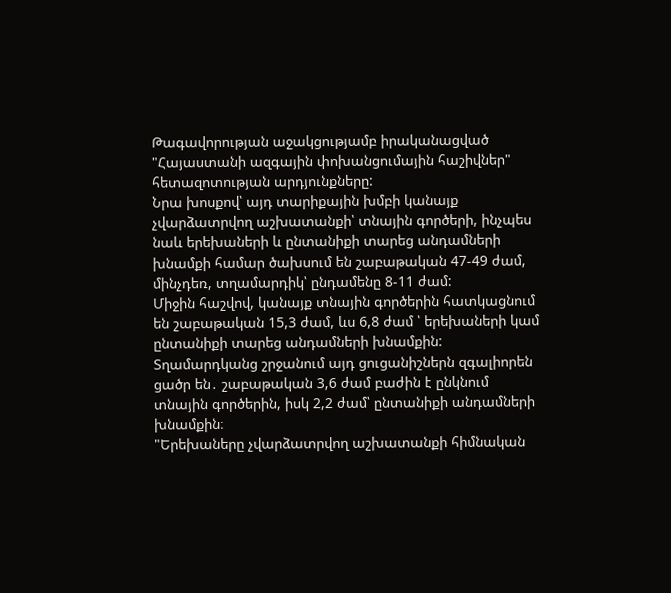Թագավորության աջակցությամբ իրականացված "Հայաստանի ազգային փոխանցումային հաշիվներ" հետազոտության արդյունքները:
Նրա խոսքով՝ այդ տարիքային խմբի կանայք չվարձատրվող աշխատանքի՝ տնային գործերի, ինչպես նաև երեխաների և ընտանիքի տարեց անդամների խնամքի համար ծախսում են շաբաթական 47-49 ժամ, մինչդեռ, տղամարդիկ՝ ընդամենը 8-11 ժամ:
Միջին հաշվով, կանայք տնային գործերին հատկացնում են շաբաթական 15,3 ժամ, ևս 6,8 ժամ ՝ երեխաների կամ ընտանիքի տարեց անդամների խնամքին: Տղամարդկանց շրջանում այդ ցուցանիշներն զգալիորեն ցածր են․ շաբաթական 3,6 ժամ բաժին է ընկնում տնային գործերին, իսկ 2,2 ժամ՝ ընտանիքի անդամների խնամքին։
"Երեխաները չվարձատրվող աշխատանքի հիմնական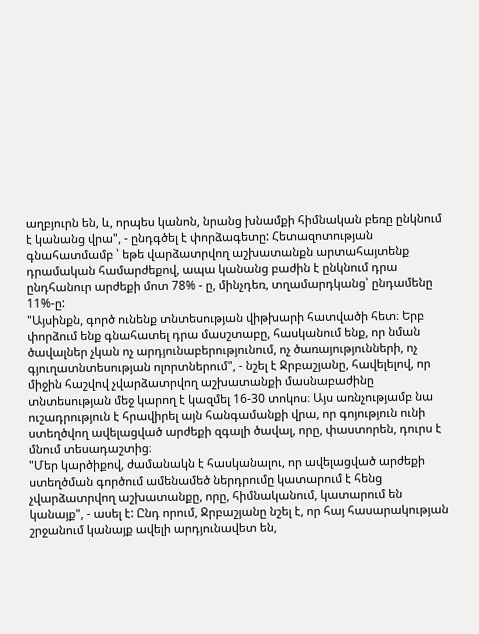աղբյուրն են, և, որպես կանոն, նրանց խնամքի հիմնական բեռը ընկնում է կանանց վրա", - ընդգծել է փորձագետը: Հետազոտության գնահատմամբ ՝ եթե վարձատրվող աշխատանքն արտահայտենք դրամական համարժեքով, ապա կանանց բաժին է ընկնում դրա ընդհանուր արժեքի մոտ 78% - ը, մինչդեռ, տղամարդկանց՝ ընդամենը 11%-ը:
"Այսինքն, գործ ունենք տնտեսության վիթխարի հատվածի հետ։ Երբ փորձում ենք գնահատել դրա մասշտաբը, հասկանում ենք, որ նման ծավալներ չկան ոչ արդյունաբերությունում, ոչ ծառայությունների, ոչ գյուղատնտեսության ոլորտներում", - նշել է Ջրբաշյանը, հավելելով, որ միջին հաշվով չվարձատրվող աշխատանքի մասնաբաժինը տնտեսության մեջ կարող է կազմել 16-30 տոկոս։ Այս առնչությամբ նա ուշադրություն է հրավիրել այն հանգամանքի վրա, որ գոյություն ունի ստեղծվող ավելացված արժեքի զգալի ծավալ, որը, փաստորեն, դուրս է մնում տեսադաշտից։
"Մեր կարծիքով, ժամանակն է հասկանալու, որ ավելացված արժեքի ստեղծման գործում ամենամեծ ներդրումը կատարում է հենց չվարձատրվող աշխատանքը, որը, հիմնականում, կատարում են կանայք", - ասել է: Ընդ որում, Ջրբաշյանը նշել է, որ հայ հասարակության շրջանում կանայք ավելի արդյունավետ են,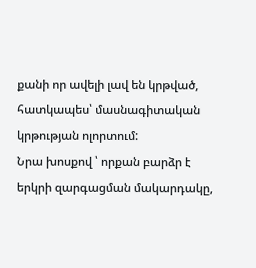քանի որ ավելի լավ են կրթված, հատկապես՝ մասնագիտական կրթության ոլորտում:
Նրա խոսքով ՝ որքան բարձր է երկրի զարգացման մակարդակը,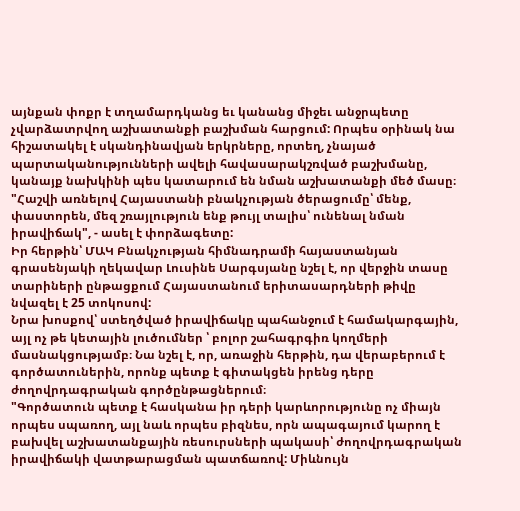այնքան փոքր է տղամարդկանց եւ կանանց միջեւ անջրպետը չվարձատրվող աշխատանքի բաշխման հարցում: Որպես օրինակ նա հիշատակել է սկանդինավյան երկրները, որտեղ, չնայած պարտականությունների ավելի հավասարակշռված բաշխմանը, կանայք նախկինի պես կատարում են նման աշխատանքի մեծ մասը։ "Հաշվի առնելով Հայաստանի բնակչության ծերացումը՝ մենք, փաստորեն, մեզ շռայլություն ենք թույլ տալիս՝ ունենալ նման իրավիճակ", - ասել է փորձագետը:
Իր հերթին՝ ՄԱԿ Բնակչության հիմնադրամի հայաստանյան գրասենյակի ղեկավար Լուսինե Սարգսյանը նշել է, որ վերջին տասը տարիների ընթացքում Հայաստանում երիտասարդների թիվը նվազել է 25 տոկոսով:
Նրա խոսքով՝ ստեղծված իրավիճակը պահանջում է համակարգային, այլ ոչ թե կետային լուծումներ ՝ բոլոր շահագրգիռ կողմերի մասնակցությամբ։ Նա նշել է, որ, առաջին հերթին, դա վերաբերում է գործատուներին, որոնք պետք է գիտակցեն իրենց դերը ժողովրդագրական գործընթացներում։
"Գործատուն պետք է հասկանա իր դերի կարևորությունը ոչ միայն որպես սպառող, այլ նաև որպես բիզնես, որն ապագայում կարող է բախվել աշխատանքային ռեսուրսների պակասի՝ ժողովրդագրական իրավիճակի վատթարացման պատճառով: Միևնույն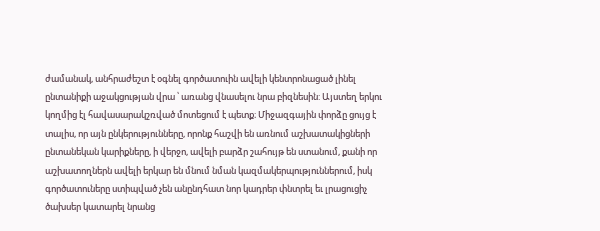ժամանակ, անհրաժեշտ է օգնել գործատուին ավելի կենտրոնացած լինել ընտանիքի աջակցության վրա ՝ առանց վնասելու նրա բիզնեսին: Այստեղ երկու կողմից էլ հավասարակշռված մոտեցում է պետք։ Միջազգային փորձը ցույց է տալիս, որ այն ընկերությունները, որոնք հաշվի են առնում աշխատակիցների ընտանեկան կարիքները, ի վերջո, ավելի բարձր շահույթ են ստանում, քանի որ աշխատողներն ավելի երկար են մնում նման կազմակերպություններում, իսկ գործատուները ստիպված չեն անընդհատ նոր կադրեր փնտրել եւ լրացուցիչ ծախսեր կատարել նրանց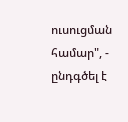ուսուցման համար", - ընդգծել է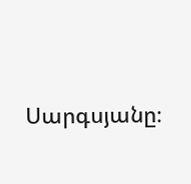Սարգսյանը։